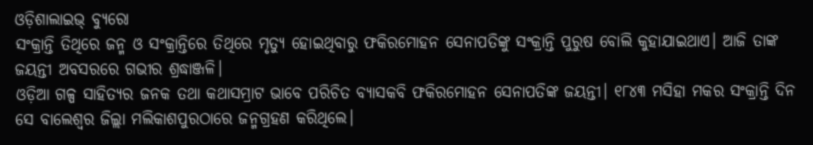ଓଡ଼ିଶାଲାଇଭ୍ ବ୍ୟୁରୋ
ସଂକ୍ରାନ୍ତି ତିଥିରେ ଜନ୍ମ ଓ ସଂକ୍ରାନ୍ତିରେ ତିଥିରେ ମୃତ୍ୟୁ ହୋଇଥିବାରୁ ଫକିରମୋହନ ସେନାପତିଙ୍କୁ ସଂକ୍ରାନ୍ତି ପୁରୁଷ ବୋଲି କୁହାଯାଇଥାଏ। ଆଜି ତାଙ୍କ ଜୟନ୍ତୀ ଅବସରରେ ଗଭୀର ଶ୍ରଦ୍ଧାଞ୍ଜଳି।
ଓଡ଼ିଆ ଗଳ୍ପ ସାହିତ୍ୟର ଜନକ ତଥା କଥାସମ୍ରାଟ ଭାବେ ପରିଚିତ ବ୍ୟାସକବି ଫକିରମୋହନ ସେନାପତିଙ୍କ ଜୟନ୍ତୀ। ୧୮୪୩ ମସିହା ମକର ସଂକ୍ରାନ୍ତି ଦିନ ସେ ବାଲେଶ୍ୱର ଜିଲ୍ଲା ମଲିକାଶପୁରଠାରେ ଜନ୍ମଗ୍ରହଣ କରିଥିଲେ।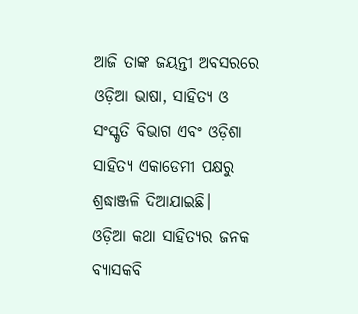ଆଜି ତାଙ୍କ ଜୟନ୍ତୀ ଅବସରରେ ଓଡ଼ିଆ ଭାଷା, ସାହିତ୍ୟ ଓ ସଂସ୍କୃତି ବିଭାଗ ଏବଂ ଓଡ଼ିଶା ସାହିତ୍ୟ ଏକାଡେମୀ ପକ୍ଷରୁ ଶ୍ରଦ୍ଧାଞ୍ଜଳି ଦିଆଯାଇଛି।
ଓଡ଼ିଆ କଥା ସାହିତ୍ୟର ଜନକ ବ୍ୟାସକବି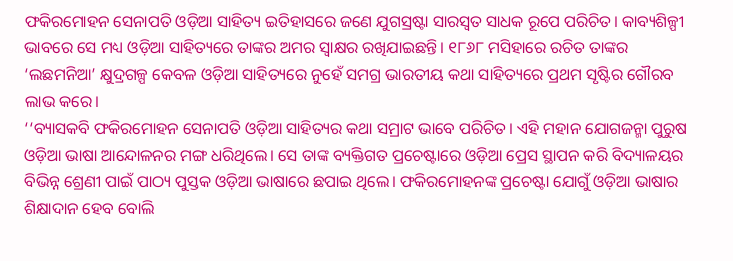ଫକିରମୋହନ ସେନାପତି ଓଡ଼ିଆ ସାହିତ୍ୟ ଇତିହାସରେ ଜଣେ ଯୁଗସ୍ରଷ୍ଟା ସାରସ୍ୱତ ସାଧକ ରୂପେ ପରିଚିତ। କାବ୍ୟଶିଳ୍ପୀ ଭାବରେ ସେ ମଧ୍ୟ ଓଡ଼ିଆ ସାହିତ୍ୟରେ ତାଙ୍କର ଅମର ସ୍ୱାକ୍ଷର ରଖିଯାଇଛନ୍ତି। ୧୮୬୮ ମସିହାରେ ରଚିତ ତାଙ୍କର ‘ଲଛମନିଆ’ କ୍ଷୁଦ୍ରଗଳ୍ପ କେବଳ ଓଡ଼ିଆ ସାହିତ୍ୟରେ ନୁହେଁ ସମଗ୍ର ଭାରତୀୟ କଥା ସାହିତ୍ୟରେ ପ୍ରଥମ ସୃଷ୍ଟିର ଗୌରବ ଲାଭ କରେ।
‘‘ବ୍ୟାସକବି ଫକିରମୋହନ ସେନାପତି ଓଡ଼ିଆ ସାହିତ୍ୟର କଥା ସମ୍ରାଟ ଭାବେ ପରିଚିତ। ଏହି ମହାନ ଯୋଗଜନ୍ମା ପୁରୁଷ ଓଡ଼ିଆ ଭାଷା ଆନ୍ଦୋଳନର ମଙ୍ଗ ଧରିଥିଲେ। ସେ ତାଙ୍କ ବ୍ୟକ୍ତିଗତ ପ୍ରଚେଷ୍ଟାରେ ଓଡ଼ିଆ ପ୍ରେସ ସ୍ଥାପନ କରି ବିଦ୍ୟାଳୟର ବିଭିନ୍ନ ଶ୍ରେଣୀ ପାଇଁ ପାଠ୍ୟ ପୁସ୍ତକ ଓଡ଼ିଆ ଭାଷାରେ ଛପାଇ ଥିଲେ। ଫକିରମୋହନଙ୍କ ପ୍ରଚେଷ୍ଟା ଯୋଗୁଁ ଓଡ଼ିଆ ଭାଷାର ଶିକ୍ଷାଦାନ ହେବ ବୋଲି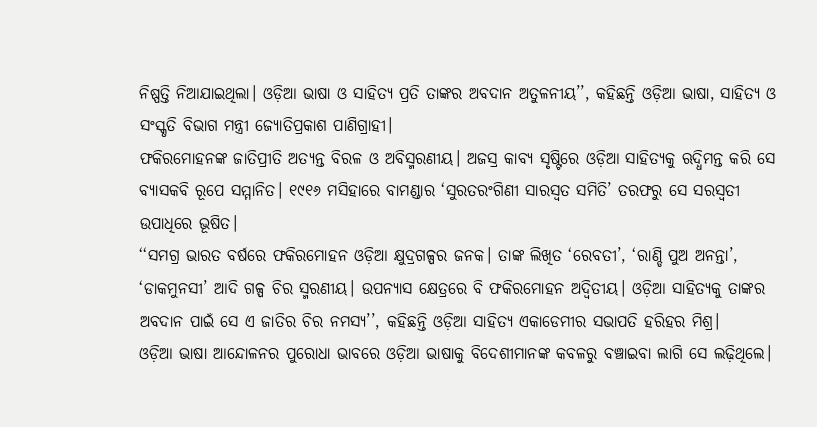ନିଷ୍ପତ୍ତି ନିଆଯାଇଥିଲା। ଓଡ଼ିଆ ଭାଷା ଓ ସାହିତ୍ୟ ପ୍ରତି ତାଙ୍କର ଅବଦାନ ଅତୁଳନୀୟ’’, କହିଛନ୍ତି ଓଡ଼ିଆ ଭାଷା, ସାହିତ୍ୟ ଓ ସଂସ୍କୃତି ବିଭାଗ ମନ୍ତ୍ରୀ ଜ୍ୟୋତିପ୍ରକାଶ ପାଣିଗ୍ରାହୀ।
ଫକିରମୋହନଙ୍କ ଜାତିପ୍ରୀତି ଅତ୍ୟନ୍ତ ବିରଳ ଓ ଅବିସ୍ମରଣୀୟ। ଅଜସ୍ର କାବ୍ୟ ସୃଷ୍ଟିରେ ଓଡ଼ିଆ ସାହିତ୍ୟକୁ ଋଦ୍ଧିମନ୍ତ କରି ସେ ବ୍ୟାସକବି ରୂପେ ସମ୍ମାନିତ। ୧୯୧୬ ମସିହାରେ ବାମଣ୍ଡାର ‘ସୁରତରଂଗିଣୀ ସାରସ୍ୱତ ସମିତି’ ତରଫରୁ ସେ ସରସ୍ୱତୀ ଉପାଧିରେ ଭୂଷିତ।
‘‘ସମଗ୍ର ଭାରତ ବର୍ଷରେ ଫକିରମୋହନ ଓଡ଼ିଆ କ୍ଷୁଦ୍ରଗଳ୍ପର ଜନକ। ତାଙ୍କ ଲିଖିତ ‘ରେବତୀ’, ‘ରାଣ୍ଡି ପୁଅ ଅନନ୍ତା’, ‘ଡାକମୁନସୀ’ ଆଦି ଗଳ୍ପ ଚିର ସ୍ମରଣୀୟ। ଉପନ୍ୟାସ କ୍ଷେତ୍ରରେ ବି ଫକିରମୋହନ ଅଦ୍ୱିତୀୟ। ଓଡ଼ିଆ ସାହିତ୍ୟକୁ ତାଙ୍କର ଅବଦାନ ପାଇଁ ସେ ଏ ଜାତିର ଚିର ନମସ୍ୟ’’, କହିଛନ୍ତି ଓଡ଼ିଆ ସାହିତ୍ୟ ଏକାଡେମୀର ସଭାପତି ହରିହର ମିଶ୍ର।
ଓଡ଼ିଆ ଭାଷା ଆନ୍ଦୋଳନର ପୁରୋଧା ଭାବରେ ଓଡ଼ିଆ ଭାଷାକୁ ବିଦେଶୀମାନଙ୍କ କବଳରୁ ବଞ୍ଚାଇବା ଲାଗି ସେ ଲଢ଼ିଥିଲେ।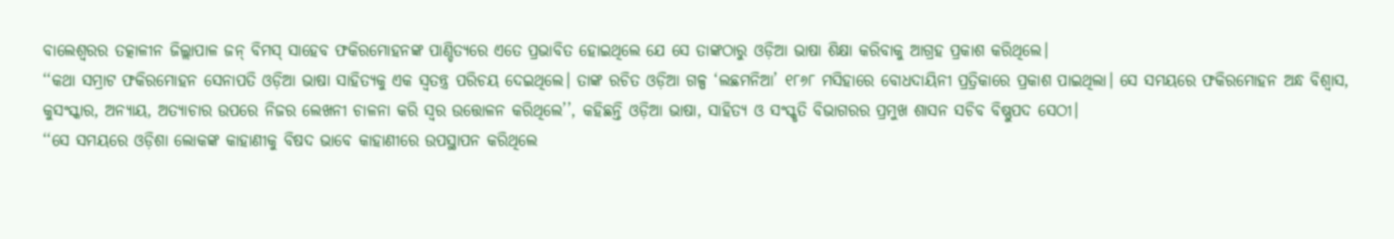ବାଲେଶ୍ୱରର ତତ୍କାଳୀନ ଜିଲ୍ଲାପାଳ ଜନ୍ ବିମସ୍ ସାହେବ ଫକିରମୋହନଙ୍କ ପାଣ୍ଡିତ୍ୟରେ ଏତେ ପ୍ରଭାବିତ ହୋଇଥିଲେ ଯେ ସେ ତାଙ୍କଠାରୁ ଓଡ଼ିଆ ଭାଷା ଶିକ୍ଷା କରିବାକୁ ଆଗ୍ରହ ପ୍ରକାଶ କରିଥିଲେ।
‘‘କଥା ସମ୍ରାଟ ଫକିରମୋହନ ସେନାପତି ଓଡ଼ିଆ ଭାଷା ସାହିତ୍ୟକୁ ଏକ ସ୍ୱତନ୍ତ୍ର ପରିଚୟ ଦେଇଥିଲେ। ତାଙ୍କ ରଚିତ ଓଡ଼ିଆ ଗଳ୍ପ ‘ଲଛମନିଆ’ ୧୮୬୮ ମସିହାରେ ବୋଧଦାୟିନୀ ପ୍ରତ୍ରିକାରେ ପ୍ରକାଶ ପାଇଥିଲା। ସେ ସମୟରେ ଫକିରମୋହନ ଅନ୍ଧ ବିଶ୍ୱାସ, କୁସଂସ୍କାର, ଅନ୍ୟାୟ, ଅତ୍ୟାଚାର ଉପରେ ନିଜର ଲେଖନୀ ଚାଳନା କରି ସ୍ୱର ଉତ୍ତୋଳନ କରିଥିଲେ’’, କହିଛନ୍ତି ଓଡ଼ିଆ ଭାଷା, ସାହିତ୍ୟ ଓ ସଂସ୍କୃତି ବିଭାଗରର ପ୍ରମୁଖ ଶାସନ ସଚିବ ବିଷ୍ଣୁପଦ ସେଠୀ।
‘‘ସେ ସମୟରେ ଓଡ଼ିଶା ଲୋକଙ୍କ କାହାଣୀକୁ ବିଷଦ ଭାବେ କାହାଣୀରେ ଉପସ୍ଥାପନ କରିଥିଲେ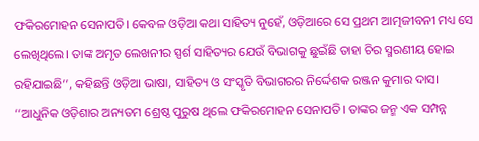ଫକିରମୋହନ ସେନାପତି। କେବଳ ଓଡ଼ିଆ କଥା ସାହିତ୍ୟ ନୁହେଁ, ଓଡ଼ିଆରେ ସେ ପ୍ରଥମ ଆତ୍ମଜୀବନୀ ମଧ୍ୟ ସେ ଲେଖିଥିଲେ। ତାଙ୍କ ଅମୃତ ଲେଖନୀର ସ୍ପର୍ଶ ସାହିତ୍ୟର ଯେଉଁ ବିଭାଗକୁ ଛୁଇଁଛି ତାହା ଚିର ସ୍ମରଣୀୟ ହୋଇ ରହିଯାଇଛି’’, କହିଛନ୍ତି ଓଡ଼ିଆ ଭାଷା, ସାହିତ୍ୟ ଓ ସଂସ୍କୃତି ବିଭାଗରର ନିର୍ଦ୍ଦେଶକ ରଞ୍ଜନ କୁମାର ଦାସ।
‘‘ଆଧୁନିକ ଓଡ଼ିଶାର ଅନ୍ୟତମ ଶ୍ରେଷ୍ଠ ପୁରୁଷ ଥିଲେ ଫକିରମୋହନ ସେନାପତି। ତାଙ୍କର ଜନ୍ମ ଏକ ସମ୍ପନ୍ନ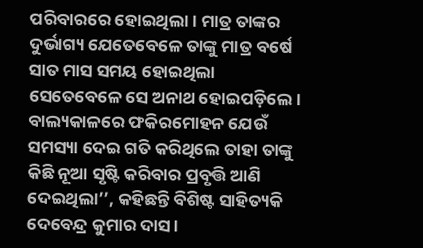ପରିବାରରେ ହୋଇଥିଲା। ମାତ୍ର ତାଙ୍କର ଦୁର୍ଭାଗ୍ୟ ଯେତେବେଳେ ତାଙ୍କୁ ମାତ୍ର ବର୍ଷେ ସାତ ମାସ ସମୟ ହୋଇଥିଲା ସେତେବେଳେ ସେ ଅନାଥ ହୋଇପଡ଼ିଲେ। ବାଲ୍ୟକାଳରେ ଫକିରମୋହନ ଯେଉଁ ସମସ୍ୟା ଦେଇ ଗତି କରିଥିଲେ ତାହା ତାଙ୍କୁ କିଛି ନୂଆ ସୃଷ୍ଟି କରିବାର ପ୍ରବୃତ୍ତି ଆଣି ଦେଇଥିଲା’’, କହିଛନ୍ତି ବିଶିଷ୍ଟ ସାହିତ୍ୟକି ଦେବେନ୍ଦ୍ର କୁମାର ଦାସ।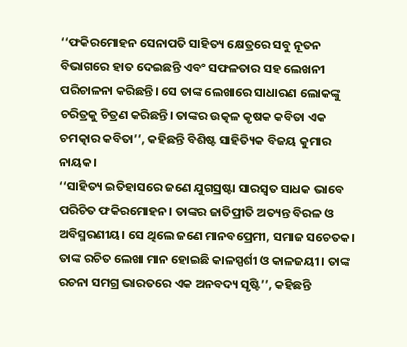‘‘ଫକିରମୋହନ ସେନାପତି ସାହିତ୍ୟ କ୍ଷେତ୍ରରେ ସବୁ ନୂତନ ବିଭାଗରେ ହାତ ଦେଇଛନ୍ତି ଏବଂ ସଫଳତାର ସହ ଲେଖନୀ ପରିଚାଳନା କରିଛନ୍ତି। ସେ ତାଙ୍କ ଲେଖାରେ ସାଧାରଣ ଲୋକଙ୍କୁ ଚରିତ୍ରକୁ ଚିତ୍ରଣ କରିଛନ୍ତି। ତାଙ୍କର ଉତ୍କଳ କୃଷକ କବିତା ଏକ ଚମତ୍କାର କବିତା’’, କହିଛନ୍ତି ବିଶିଷ୍ଟ ସାହିତ୍ୟିକ ବିଜୟ କୁମାର ନାୟକ।
‘‘ସାହିତ୍ୟ ଇତିହାସରେ ଜଣେ ଯୁଗସ୍ରଷ୍ଟା ସାରସ୍ୱତ ସାଧକ ଭାବେ ପରିଚିତ ଫକିରମୋହନ। ତାଙ୍କର ଜାତିପ୍ରୀତି ଅତ୍ୟନ୍ତ ବିରଳ ଓ ଅବିସ୍ମରଣୀୟ। ସେ ଥିଲେ ଜଣେ ମାନବପ୍ରେମୀ, ସମାଜ ସଚେତକ। ତାଙ୍କ ରଚିତ ଲେଖା ମାନ ହୋଇଛି କାଳସ୍ପର୍ଶୀ ଓ କାଳଜୟୀ। ତାଙ୍କ ରଚନା ସମଗ୍ର ଭାରତରେ ଏକ ଅନବଦ୍ୟ ସୃଷ୍ଟି’’, କହିଛନ୍ତି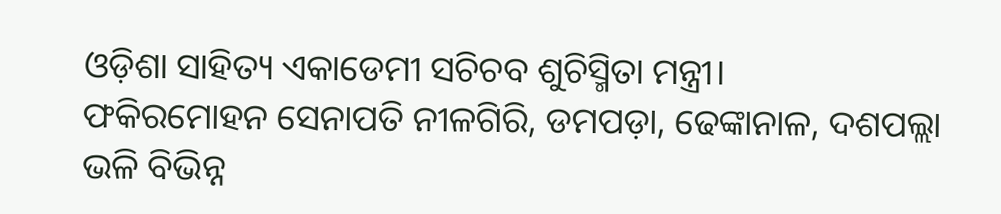ଓଡ଼ିଶା ସାହିତ୍ୟ ଏକାଡେମୀ ସଚିଚବ ଶୁଚିସ୍ମିତା ମନ୍ତ୍ରୀ।
ଫକିରମୋହନ ସେନାପତି ନୀଳଗିରି, ଡମପଡ଼ା, ଢେଙ୍କାନାଳ, ଦଶପଲ୍ଲା ଭଳି ବିଭିନ୍ନ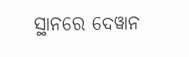ସ୍ଥାନରେ ଦେୱାନ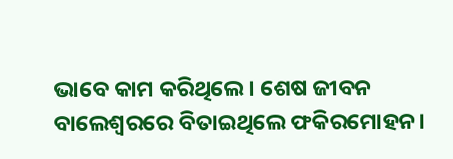ଭାବେ କାମ କରିଥିଲେ। ଶେଷ ଜୀବନ ବାଲେଶ୍ୱରରେ ବିତାଇଥିଲେ ଫକିରମୋହନ।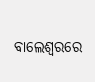ବାଲେଶ୍ୱରରେ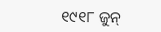୧୯୧୮ ଜୁନ୍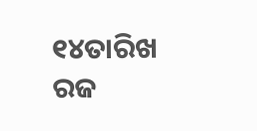୧୪ତାରିଖ ରଜ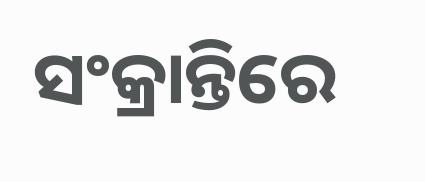ସଂକ୍ରାନ୍ତିରେ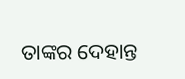ତାଙ୍କର ଦେହାନ୍ତ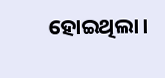ହୋଇଥିଲା।